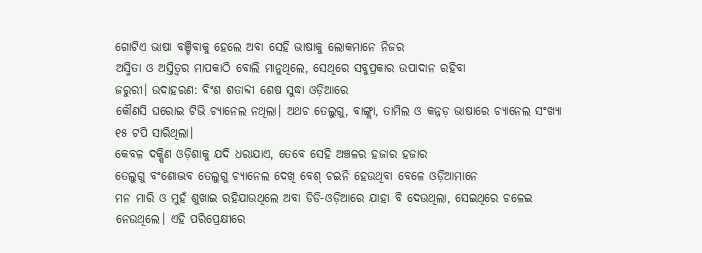ଗୋଟିଏ ଭାଷା ବଞ୍ଚିବାକୁ ହେଲେ ଅବା ସେହି ଭାଷାକୁ ଲୋକମାନେ ନିଜର
ଅସ୍ମିତା ଓ ଅସ୍ତିତ୍ଵର ମାପକାଠି ବୋଲି ମାନୁଥିଲେ, ସେଥିରେ ସବୁପ୍ରକାର ଉପାଦାନ ରହିବା
ଜରୁରୀ। ଉଦାହରଣ: ବିଂଶ ଶତାବ୍ଦୀ ଶେଷ ସୁଦ୍ଧା ଓଡ଼ିଆରେ
କୌଣସି ଘରୋଇ ଟିଭି ଚ୍ୟାନେଲ ନଥିଲା। ଅଥଚ ତେଲୁଗୁ, ବାଙ୍ଗ୍ଲା, ତାମିଲ ଓ କନ୍ନଡ଼ ଭାଷାରେ ଚ୍ୟାନେଲ ସଂଖ୍ୟା ୧୫ ଟପି ସାରିଥିଲା।
କେବଳ ଦକ୍ଷିଣ ଓଡ଼ିଶାକୁ ଯଦି ଧରାଯାଏ, ତେବେ ସେହି ଅଞ୍ଚଳର ହଜାର ହଜାର
ତେଲୁଗୁ ବଂଶୋଦ୍ଭବ ତେଲୁଗୁ ଚ୍ୟାନେଲ ଦେଖି ବେଶ୍ ଚଇନି ହେଉଥିବା ବେଳେ ଓଡ଼ିଆମାନେ
ମନ ମାରି ଓ ମୁହଁ ଶୁଖାଇ ରହିଯାଉଥିଲେ ଅବା ଡିଡି-ଓଡ଼ିଆରେ ଯାହା ବି ଦେଉଥିଲା, ସେଇଥିରେ ଚଳେଇ ନେଉଥିଲେ। ଏହି ପରିପ୍ରେକ୍ଷୀରେ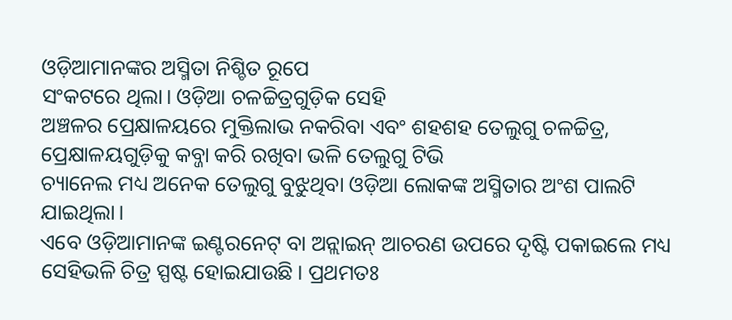ଓଡ଼ିଆମାନଙ୍କର ଅସ୍ମିତା ନିଶ୍ଚିତ ରୂପେ
ସଂକଟରେ ଥିଲା। ଓଡ଼ିଆ ଚଳଚ୍ଚିତ୍ରଗୁଡ଼ିକ ସେହି
ଅଞ୍ଚଳର ପ୍ରେକ୍ଷାଳୟରେ ମୁକ୍ତିଲାଭ ନକରିବା ଏବଂ ଶହଶହ ତେଲୁଗୁ ଚଳଚ୍ଚିତ୍ର, ପ୍ରେକ୍ଷାଳୟଗୁଡ଼ିକୁ କବ୍ଜା କରି ରଖିବା ଭଳି ତେଲୁଗୁ ଟିଭି
ଚ୍ୟାନେଲ ମଧ୍ୟ ଅନେକ ତେଲୁଗୁ ବୁଝୁଥିବା ଓଡ଼ିଆ ଲୋକଙ୍କ ଅସ୍ମିତାର ଅଂଶ ପାଲଟି ଯାଇଥିଲା।
ଏବେ ଓଡ଼ିଆମାନଙ୍କ ଇଣ୍ଟରନେଟ୍ ବା ଅନ୍ଲାଇନ୍ ଆଚରଣ ଉପରେ ଦୃଷ୍ଟି ପକାଇଲେ ମଧ୍ୟ
ସେହିଭଳି ଚିତ୍ର ସ୍ପଷ୍ଟ ହୋଇଯାଉଛି। ପ୍ରଥମତଃ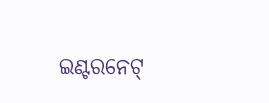ଇଣ୍ଟରନେଟ୍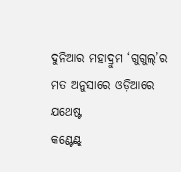ଦୁନିଆର ମହାଦ୍ରୁମ ‘ଗୁଗୁଲ୍’ର ମତ ଅନୁସାରେ ଓଡ଼ିଆରେ ଯଥେଷ୍ଟ
କଣ୍ଟେଣ୍ଟ୍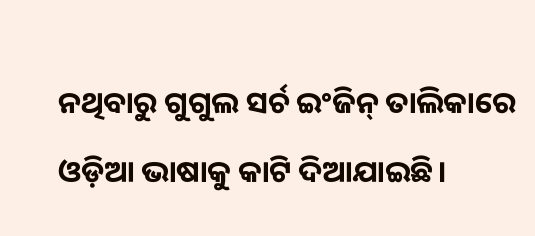ନଥିବାରୁ ଗୁଗୁଲ ସର୍ଚ ଇଂଜିନ୍ ତାଲିକାରେ ଓଡ଼ିଆ ଭାଷାକୁ କାଟି ଦିଆଯାଇଛି।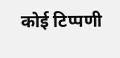कोई टिप्पणी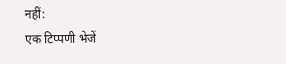नहीं:
एक टिप्पणी भेजें